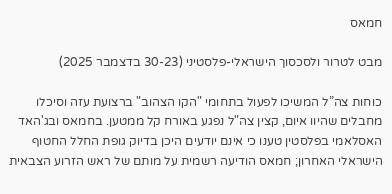חמאס

מבט לטרור ולסכסוך הישראלי-פלסטיני (30-23 בדצמבר 2025)

כוחות צה”ל המשיכו לפעול בתחומי "הקו הצהוב" ברצועת עזה וסיכלו מחבלים שהיוו איום, קצין צה"ל נפגע באורח קל ממטען. בחמאס ובג'האד האסלאמי בפלסטין טענו כי אינם יודעים היכן בדיוק גופת החלל החטוף הישראלי האחרון; חמאס הודיעה רשמית על מותם של ראש הזרוע הצבאית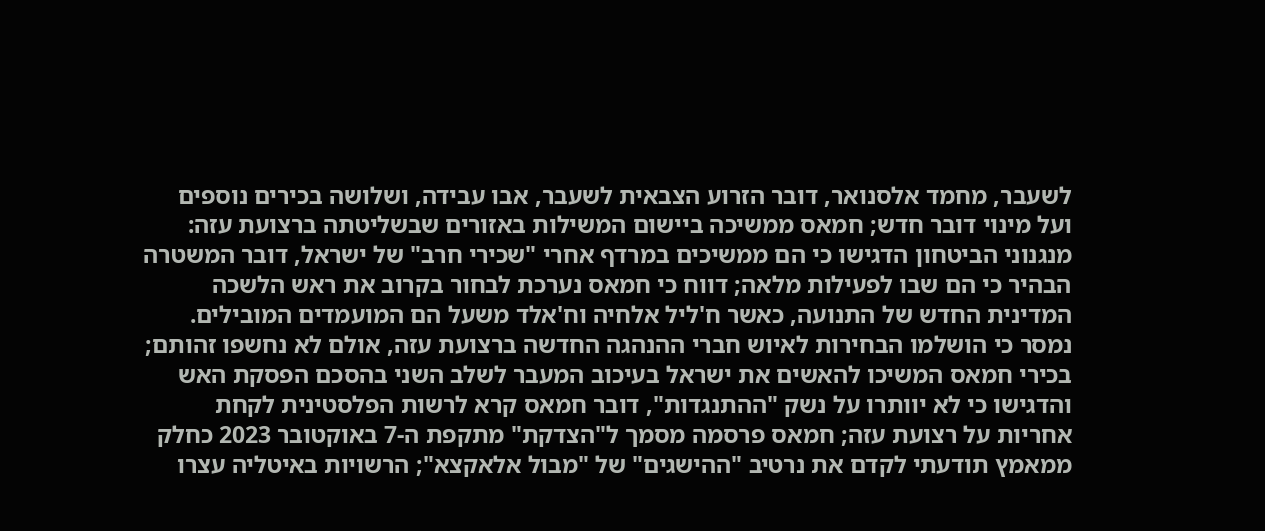לשעבר, מחמד אלסנואר, דובר הזרוע הצבאית לשעבר, אבו עבידה, ושלושה בכירים נוספים ועל מינוי דובר חדש; חמאס ממשיכה ביישום המשילות באזורים שבשליטתה ברצועת עזה: מנגנוני הביטחון הדגישו כי הם ממשיכים במרדף אחרי "שכירי חרב" של ישראל, דובר המשטרה הבהיר כי הם שבו לפעילות מלאה; דווח כי חמאס נערכת לבחור בקרוב את ראש הלשכה המדינית החדש של התנועה, כאשר ח'ליל אלחיה וח'אלד משעל הם המועמדים המובילים. נמסר כי הושלמו הבחירות לאיוש חברי ההנהגה החדשה ברצועת עזה, אולם לא נחשפו זהותם; בכירי חמאס המשיכו להאשים את ישראל בעיכוב המעבר לשלב השני בהסכם הפסקת האש והדגישו כי לא יוותרו על נשק "ההתנגדות", דובר חמאס קרא לרשות הפלסטינית לקחת אחריות על רצועת עזה; חמאס פרסמה מסמך ל"הצדקת" מתקפת ה-7 באוקטובר 2023 כחלק ממאמץ תודעתי לקדם את נרטיב "ההישגים" של "מבול אלאקצא"; הרשויות באיטליה עצרו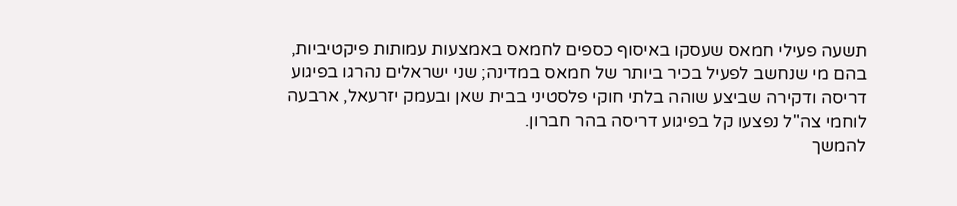תשעה פעילי חמאס שעסקו באיסוף כספים לחמאס באמצעות עמותות פיקטיביות, בהם מי שנחשב לפעיל בכיר ביותר של חמאס במדינה; שני ישראלים נהרגו בפיגוע דריסה ודקירה שביצע שוהה בלתי חוקי פלסטיני בבית שאן ובעמק יזרעאל, ארבעה לוחמי צה"ל נפצעו קל בפיגוע דריסה בהר חברון.
להמשך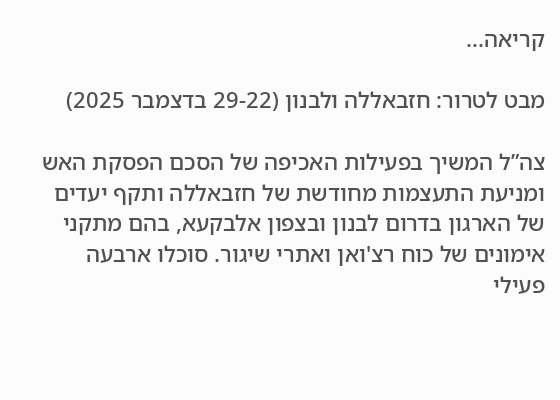קריאה...

מבט לטרור: חזבאללה ולבנון (29-22 בדצמבר 2025)

צה”ל המשיך בפעילות האכיפה של הסכם הפסקת האש ומניעת התעצמות מחודשת של חזבאללה ותקף יעדים של הארגון בדרום לבנון ובצפון אלבקעא, בהם מתקני אימונים של כוח רצ'ואן ואתרי שיגור. סוכלו ארבעה פעילי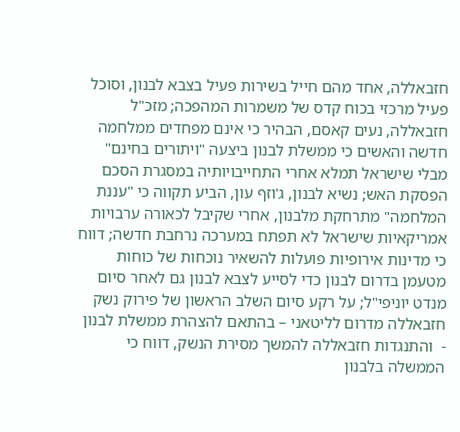חזבאללה, אחד מהם חייל בשירות פעיל בצבא לבנון, וסוכל פעיל מרכזי בכוח קדס של משמרות המהפכה; מזכ"ל חזבאללה, נעים קאסם, הבהיר כי אינם מפחדים ממלחמה חדשה והאשים כי ממשלת לבנון ביצעה "ויתורים בחינם" מבלי שישראל תמלא אחרי התחייבויותיה במסגרת הסכם הפסקת האש; נשיא לבנון, ג'וזף עון, הביע תקווה כי "עננת המלחמה" מתרחקת מלבנון, אחרי שקיבל לכאורה ערבויות אמריקאיות שישראל לא תפתח במערכה נרחבת חדשה; דווח כי מדינות אירופיות פועלות להשאיר נוכחות של כוחות מטעמן בדרום לבנון כדי לסייע לצבא לבנון גם לאחר סיום מנדט יוניפי"ל; על רקע סיום השלב הראשון של פירוק נשק חזבאללה מדרום לליטאני – בהתאם להצהרת ממשלת לבנון -  והתנגדות חזבאללה להמשך מסירת הנשק, דווח כי הממשלה בלבנון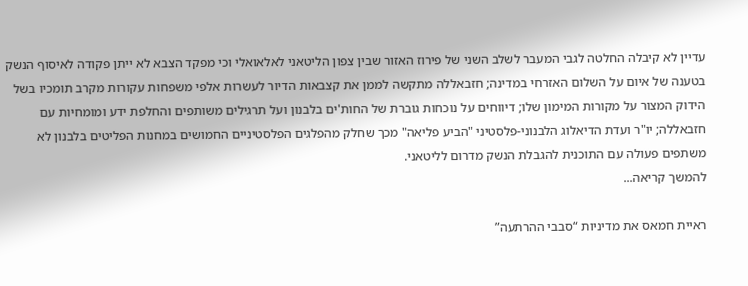עדיין לא קיבלה החלטה לגבי המעבר לשלב השני של פירוז האזור שבין צפון הליטאני לאלאואלי וכי מפקד הצבא לא ייתן פקודה לאיסוף הנשק בטענה של איום על השלום האזרחי במדינה; חזבאללה מתקשה לממן את קצבאות הדיור לעשרות אלפי משפחות עקורות מקרב תומכיו בשל הידוק המצור על מקורות המימון שלו; דיווחים על נוכחות גוברת של החות'ים בלבנון ועל תרגילים משותפים והחלפת ידע ומומחיות עם חזבאללה; יו"ר ועדת הדיאלוג הלבנוני-פלסטיני "הביע פליאה" מכך שחלק מהפלגים הפלסטיניים החמושים במחנות הפליטים בלבנון לא משתפים פעולה עם התוכנית להגבלת הנשק מדרום לליטאני.
להמשך קריאה...

ראיית חמאס את מדיניות “סבבי ההרתעה”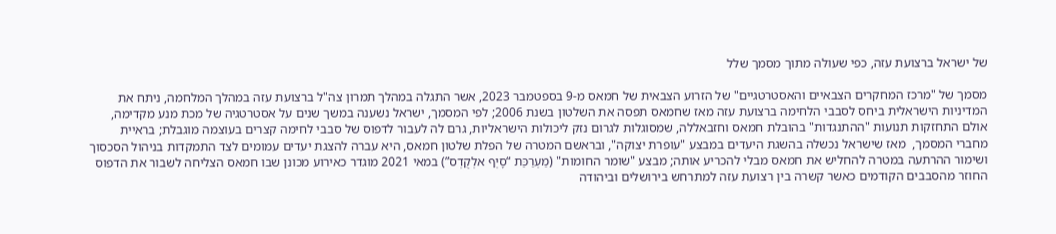של ישראל ברצועת עזה, כפי שעולה מתוך מסמך שלל

מסמך של "מרכז המחקרים הצבאיים והאסטרטגיים" של הזרוע הצבאית של חמאס מ-9 בספטמבר 2023, אשר התגלה במהלך תמרון צה"ל ברצועת עזה במהלך המלחמה, ניתח את המדיניות הישראלית ביחס לסבבי הלחימה ברצועת עזה מאז שחמאס תפסה את השלטון בשנת 2006; לפי המסמך, ישראל נשענה במשך שנים על אסטרטגיה של מכת מנע מקדימה, אולם התחזקות תנועות "ההתנגדות" בהובלת חמאס וחזבאללה, שמסוגלות לגרום נזק ליכולות הישראליות, גרם לה לעבור לדפוס של סבבי לחימה קצרים בעוצמה מוגבלת; בראיית מחברי המסמך,  מאז שישראל נכשלה בהשגת היעדים במבצע "עופרת יצוקה", ובראשם המטרה של הפלת שלטון חמאס, היא עברה להצגת יעדים עמומים לצד התמקדות בניהול הסכסוך ושימור ההרתעה במטרה להחליש את חמאס מבלי להכריע אותה; מבצע "שומר החומות" (מַעְרַכַּת “סָיְף אלְקֻדְס”) במאי 2021 מוגדר כאירוע מכונן שבו חמאס הצליחה לשבור את הדפוס החוזר מהסבבים הקודמים כאשר קשרה בין רצועת עזה למתרחש בירושלים וביהודה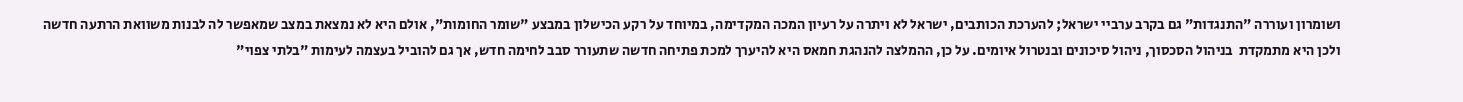ושומרון ועוררה "התנגדות" גם בקרב ערביי ישראל; להערכת הכותבים, ישראל לא ויתרה על רעיון המכה המקדימה, במיוחד על רקע הכישלון במבצע "שומר החומות", אולם היא לא נמצאת במצב שמאפשר לה לבנות משוואת הרתעה חדשה ולכן היא מתמקדת  בניהול הסכסוך, ניהול סיכונים ובנטרול איומים. על כן, ההמלצה להנהגת חמאס היא להיערך למכת פתיחה חדשה שתעורר סבב לחימה חדש, אך גם להוביל בעצמה לעימות "בלתי צפוי"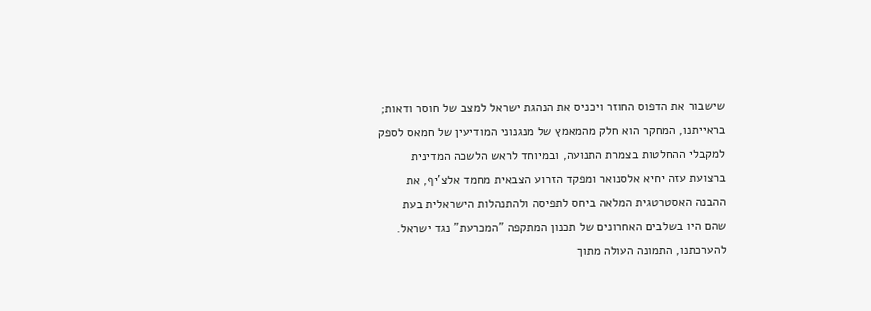שישבור את הדפוס החוזר ויכניס את הנהגת ישראל למצב של חוסר ודאות; בראייתנו, המחקר הוא חלק מהמאמץ של מנגנוני המודיעין של חמאס לספק למקבלי ההחלטות בצמרת התנועה, ובמיוחד לראש הלשכה המדינית ברצועת עזה יחיא אלסנואר ומפקד הזרוע הצבאית מחמד אלצ'יף, את ההבנה האסטרטגית המלאה ביחס לתפיסה ולהתנהלות הישראלית בעת שהם היו בשלבים האחרונים של תכנון המתקפה "המכרעת" נגד ישראל. להערכתנו, התמונה העולה מתוך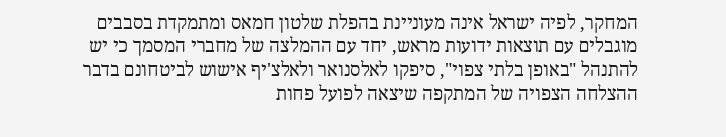המחקר, לפיה ישראל אינה מעוניינת בהפלת שלטון חמאס ומתמקדת בסבבים מוגבלים עם תוצאות ידועות מראש, יחד עם ההמלצה של מחברי המסמך כי יש להתנהל "באופן בלתי צפוי", סיפקו לאלסנואר ולאלצ'יף אישוש לביטחונם בדבר ההצלחה הצפויה של המתקפה שיצאה לפועל פחות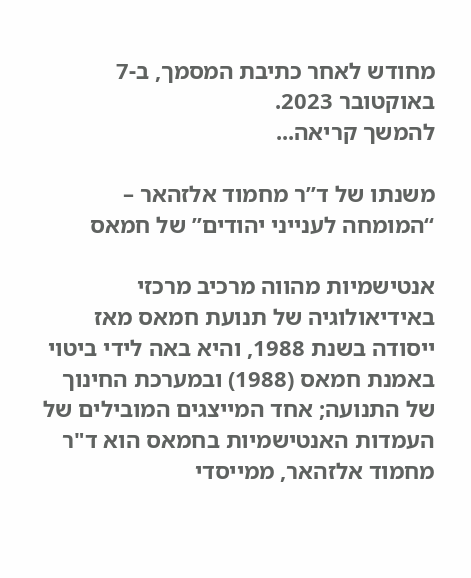מחודש לאחר כתיבת המסמך, ב-7 באוקטובר 2023.
להמשך קריאה...

משנתו של ד”ר מחמוד אלזהאר – “המומחה לענייני יהודים” של חמאס

אנטישמיות מהווה מרכיב מרכזי באידיאולוגיה של תנועת חמאס מאז ייסודה בשנת 1988, והיא באה לידי ביטוי באמנת חמאס (1988) ובמערכת החינוך של התנועה; אחד המייצגים המובילים של העמדות האנטישמיות בחמאס הוא ד"ר מחמוד אלזהאר, ממייסדי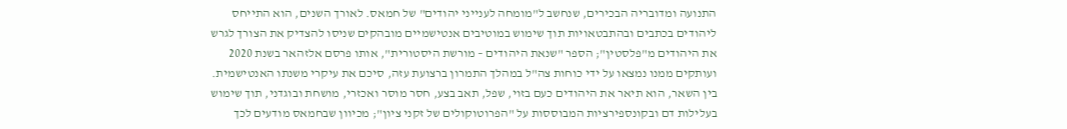התנועה ומדובריה הבכירים, שנחשב ל"מומחה לענייני יהודים" של חמאס. לאורך השנים, הוא התייחס ליהודים בכתבים ובהתבטאויות תוך שימוש במוטיבים אנטישמיים מובהקים שניסו להצדיק את הצורך לגרש את היהודים מ"פלסטין"; הספר "שנאת היהודים – מורשת היסטורית", אותו פרסם אלזהאר בשנת 2020 ועותקים ממנו נמצאו על ידי כוחות צה"ל במהלך התמרון ברצועת עזה, סיכם את עיקרי משנתו האנטישמית. בין השאר, הוא תיאר את היהודים כעם בזוי, שפל, תאב בצע, חסר מוסר ואכזרי, מושחת ובוגדני, תוך שימוש בעלילות דם ובקונספירציות המבוססות על "הפרוטוקולים של זקני ציון"; מכיוון שבחמאס מודעים לכך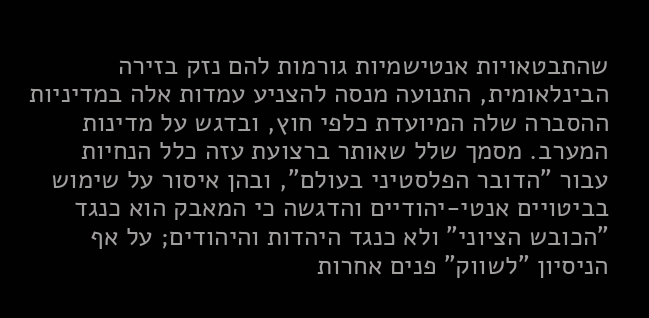שהתבטאויות אנטישמיות גורמות להם נזק בזירה הבינלאומית, התנועה מנסה להצניע עמדות אלה במדיניות ההסברה שלה המיועדת כלפי חוץ, ובדגש על מדינות המערב. מסמך שלל שאותר ברצועת עזה כלל הנחיות עבור "הדובר הפלסטיני בעולם", ובהן איסור על שימוש בביטויים אנטי-יהודיים והדגשה כי המאבק הוא כנגד "הכובש הציוני" ולא כנגד היהדות והיהודים; על אף הניסיון "לשווק" פנים אחרות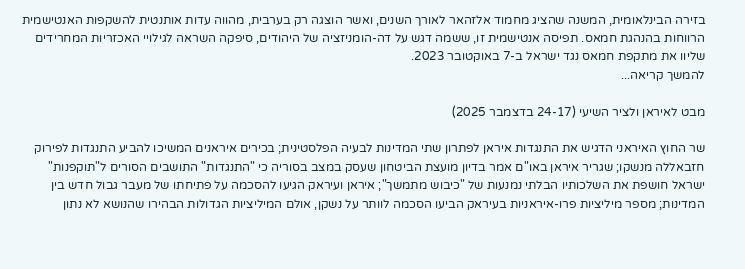בזירה הבינלאומית, המשנה שהציג מחמוד אלזהאר לאורך השנים, ואשר הוצגה רק בערבית, מהווה עדות אותנטית להשקפות האנטישמית הרווחות בהנהגת חמאס. תפיסה אנטישמית זו, ששמה דגש על דה-הומניזציה של היהודים, סיפקה השראה לגילויי האכזריות המחרידים שליוו את מתקפת חמאס נגד ישראל ב-7 באוקטובר 2023.
להמשך קריאה...

מבט לאיראן ולציר השיעי (24-17 בדצמבר 2025)

שר החוץ האיראני הדגיש את התנגדות איראן לפתרון שתי המדינות לבעיה הפלסטינית; בכירים איראנים המשיכו להביע התנגדות לפירוק חזבאללה מנשקו; שגריר איראן באו"ם אמר בדיון מועצת הביטחון שעסק במצב בסוריה כי "התנגדות" התושבים הסורים ל"תוקפנות" ישראל חושפת את השלכותיו הבלתי נמנעות של "כיבוש מתמשך"; איראן ועיראק הגיעו להסכמה על פתיחתו של מעבר גבול חדש בין המדינות; מספר מיליציות פרו-איראניות בעיראק הביעו הסכמה לוותר על נשקן, אולם המיליציות הגדולות הבהירו שהנושא לא נתון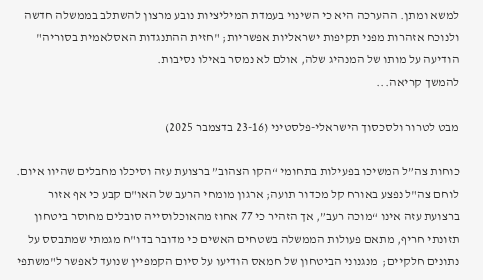למשא ומתן. ההערכה היא כי השינוי בעמדת המיליציות נובע מרצון להשתלב בממשלה חדשה ולנוכח אזהרות מפני תקיפות ישראליות אפשריות; "חזית ההתנגדות האסלאמית בסוריה" הודיעה על מותו של המנהיג שלה, אולם לא נמסר באילו נסיבות.
להמשך קריאה...

מבט לטרור ולסכסוך הישראלי-פלסטיני (23-16 בדצמבר 2025)

כוחות צה”ל המשיכו בפעילות בתחומי “הקו הצהוב” ברצועת עזה וסיכלו מחבלים שהיוו איום. לוחם צה"ל נפצע באורח קל מכדור תועה; ארגון מומחי הרעב של האו"ם קבע כי אף אזור ברצועת עזה אינו “מוכה רעב”, אך הזהיר כי 77 אחוז מהאוכלוסייה סובלים מחוסר ביטחון תזונתי חריף, מתאם פעולות הממשלה בשטחים האשים כי מדובר בדו"ח מגמתי שמתבסס על נתונים חלקיים;  מנגנוני הביטחון של חמאס הודיעו על סיום הקמפיין שנועד לאפשר ל"משתפי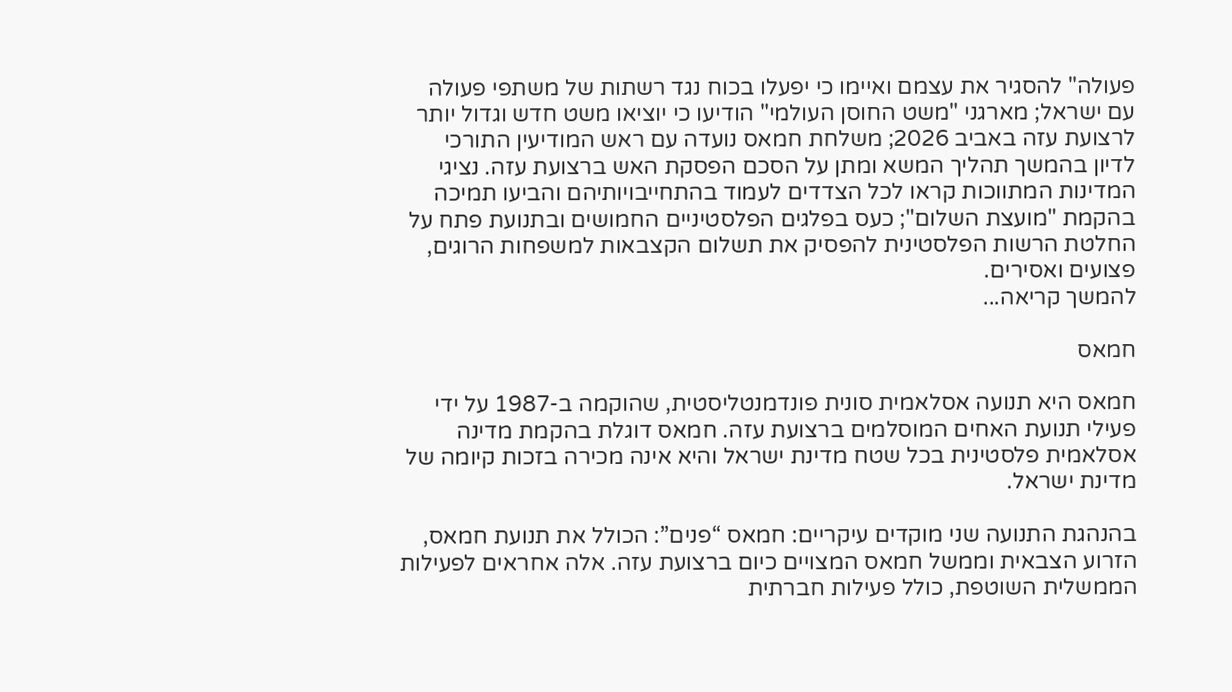פעולה" להסגיר את עצמם ואיימו כי יפעלו בכוח נגד רשתות של משתפי פעולה  עם ישראל; מארגני "משט החוסן העולמי" הודיעו כי יוציאו משט חדש וגדול יותר לרצועת עזה באביב 2026; משלחת חמאס נועדה עם ראש המודיעין התורכי לדיון בהמשך תהליך המשא ומתן על הסכם הפסקת האש ברצועת עזה. נציגי המדינות המתווכות קראו לכל הצדדים לעמוד בהתחייבויותיהם והביעו תמיכה בהקמת "מועצת השלום"; כעס בפלגים הפלסטיניים החמושים ובתנועת פתח על החלטת הרשות הפלסטינית להפסיק את תשלום הקצבאות למשפחות הרוגים, פצועים ואסירים.
להמשך קריאה...

חמאס

חמאס היא תנועה אסלאמית סונית פונדמנטליסטית, שהוקמה ב-1987 על ידי פעילי תנועת האחים המוסלמים ברצועת עזה. חמאס דוגלת בהקמת מדינה אסלאמית פלסטינית בכל שטח מדינת ישראל והיא אינה מכירה בזכות קיומה של מדינת ישראל.

בהנהגת התנועה שני מוקדים עיקריים: חמאס “פנים”: הכולל את תנועת חמאס, הזרוע הצבאית וממשל חמאס המצויים כיום ברצועת עזה. אלה אחראים לפעילות הממשלית השוטפת, כולל פעילות חברתית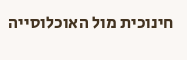חינוכית מול האוכלוסייה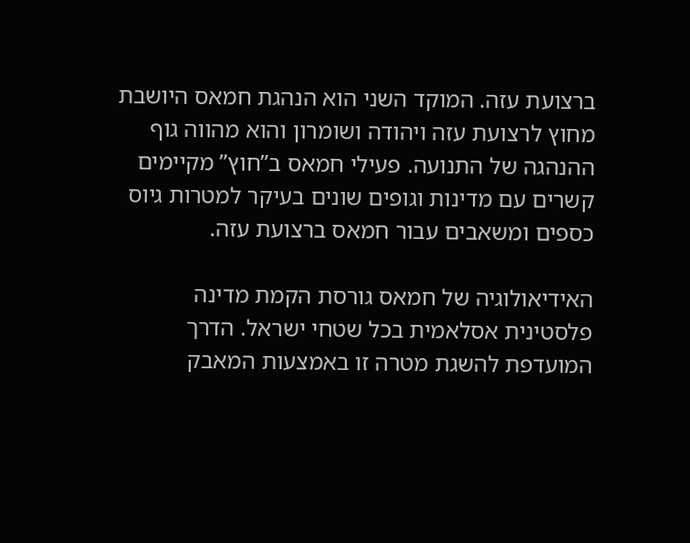ברצועת עזה. המוקד השני הוא הנהגת חמאס היושבת מחוץ לרצועת עזה ויהודה ושומרון והוא מהווה גוף ההנהגה של התנועה. פעילי חמאס ב”חוץ” מקיימים קשרים עם מדינות וגופים שונים בעיקר למטרות גיוס כספים ומשאבים עבור חמאס ברצועת עזה.

האידיאולוגיה של חמאס גורסת הקמת מדינה פלסטינית אסלאמית בכל שטחי ישראל. הדרך המועדפת להשגת מטרה זו באמצעות המאבק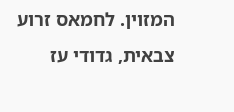המזוין. לחמאס זרוע צבאית, גדודי עז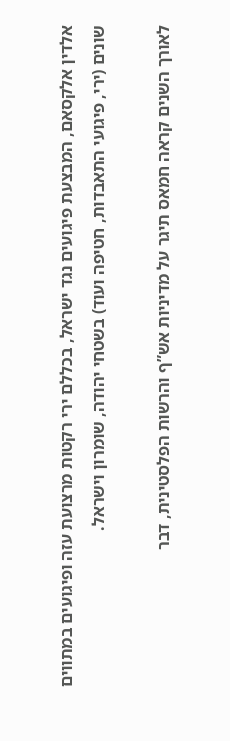אלדין אלקסאם, המבצעת פיגועים נגד ישראל, בכללם ירי רקטות מרצועת עזה ופיגועים במתווים שונים (ירי, פיגועי התאבדות, חטיפה ועוד) בשטחי יהודה, שומרון וישראל.

לאורך השנים קראה חמאס תיגר על מדיניות אש”ף והרשות הפלסטינית, דבר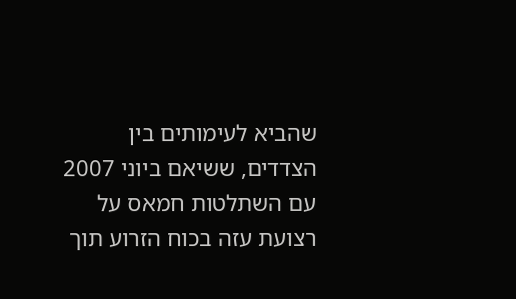שהביא לעימותים בין הצדדים, ששיאם ביוני 2007 עם השתלטות חמאס על רצועת עזה בכוח הזרוע תוך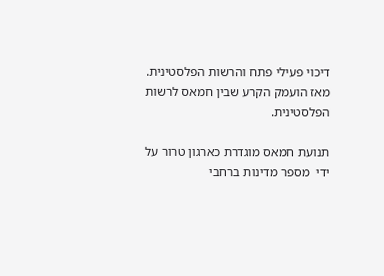דיכוי פעילי פתח והרשות הפלסטינית. מאז הועמק הקרע שבין חמאס לרשות הפלסטינית.

תנועת חמאס מוגדרת כארגון טרור על ידי  מספר מדינות ברחבי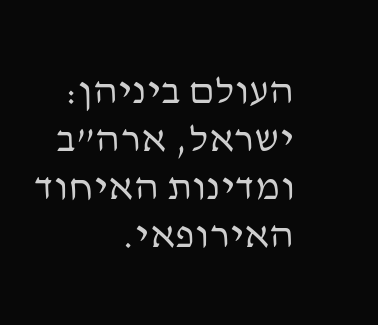העולם ביניהן: ישראל, ארה”ב ומדינות האיחוד האירופאי.